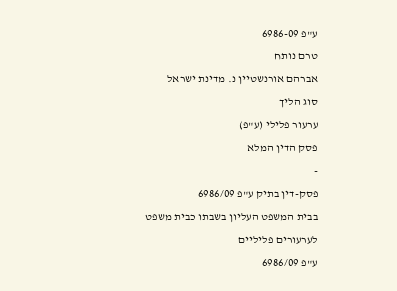ע"פ 6986-09
טרם נותח
אברהם אורנשטיין נ. מדינת ישראל
סוג הליך
ערעור פלילי (ע"פ)
פסק הדין המלא
-
פסק-דין בתיק ע"פ 6986/09
בבית המשפט העליון בשבתו כבית משפט לערעורים פליליים
ע"פ 6986/09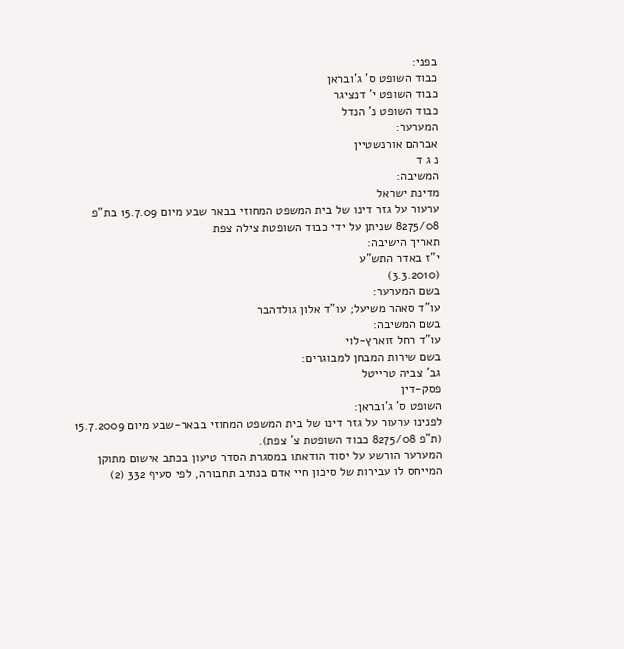בפני:
כבוד השופט ס' ג'ובראן
כבוד השופט י' דנציגר
כבוד השופט נ' הנדל
המערער:
אברהם אורנשטיין
נ ג ד
המשיבה:
מדינת ישראל
ערעור על גזר דינו של בית המשפט המחוזי בבאר שבע מיום 15.7.09 בת"פ 8275/08 שניתן על ידי כבוד השופטת צילה צפת
תאריך הישיבה:
י"ז באדר התש"ע
(3.3.2010)
בשם המערער:
עו"ד סאהר משיעל; עו"ד אלון גולדהבר
בשם המשיבה:
עו"ד רחל זוארץ-לוי
בשם שירות המבחן למבוגרים:
גב' צביה טרייטל
פסק-דין
השופט ס' ג'ובראן:
לפנינו ערעור על גזר דינו של בית המשפט המחוזי בבאר-שבע מיום 15.7.2009 (ת"פ 8275/08 כבוד השופטת צ' צפת).
המערער הורשע על יסוד הודאתו במסגרת הסדר טיעון בכתב אישום מתוקן המייחס לו עבירות של סיכון חיי אדם בנתיב תחבורה, לפי סעיף 332 (2)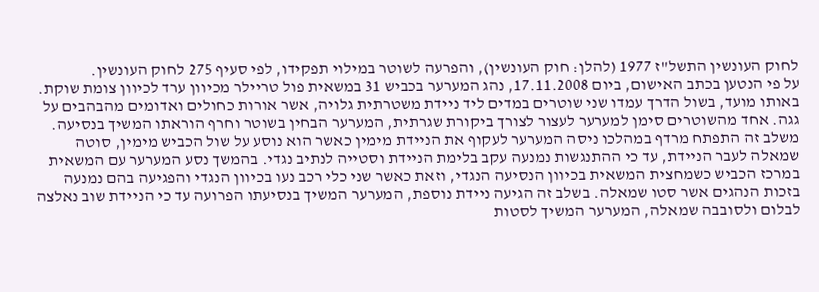לחוק העונשין התשל"ז 1977 (להלן: חוק העונשין), והפרעה לשוטר במילוי תפקידו, לפי סעיף 275 לחוק העונשין.
על פי הנטען בכתב האישום, ביום 17.11.2008, נהג המערער בכביש 31 במשאית פול טריילר מכיוון ערד לכיוון צומת שוקת. באותו מועד, בשול הדרך עמדו שני שוטרים במדים ליד ניידת משטרתית גלויה, אשר אורות כחולים ואדומים מהבהבים על גגה. אחד מהשוטרים סימן למערער לעצור לצורך ביקורת שגרתית, המערער הבחין בשוטר וחרף הוראתו המשיך בנסיעה. משלב זה התפתח מרדף במהלכו ניסה המערער לעקוף את הניידת מימין כאשר הוא נוסע על שול הכביש מימין, סוטה שמאלה לעבר הניידת, עד כי ההתנגשות נמנעה עקב בלימת הניידת וסטייה לנתיב נגדי. בהמשך נסע המערער עם המשאית במרכז הכביש כשמחצית המשאית בכיוון הנסיעה הנגדי, וזאת כאשר שני כלי רכב נעו בכיוון הנגדי והפגיעה בהם נמנעה בזכות הנהגים אשר סטו שמאלה. בשלב זה הגיעה ניידת נוספת, המערער המשיך בנסיעתו הפרועה עד כי הניידת שוב נאלצה לבלום ולסובבה שמאלה, המערער המשיך לסטות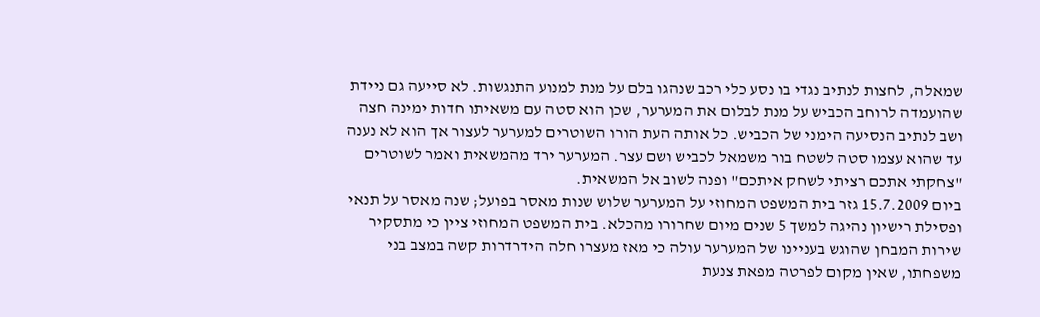שמאלה, לחצות לנתיב נגדי בו נסע כלי רכב שנהגו בלם על מנת למנוע התנגשות. לא סייעה גם ניידת שהועמדה לרוחב הכביש על מנת לבלום את המערער, שכן הוא סטה עם משאיתו חדות ימינה חצה ושב לנתיב הנסיעה הימני של הכביש. כל אותה העת הורו השוטרים למערער לעצור אך הוא לא נענה עד שהוא עצמו סטה לשטח בור משמאל לכביש ושם עצר. המערער ירד מהמשאית ואמר לשוטרים "צחקתי אתכם רציתי לשחק איתכם" ופנה לשוב אל המשאית.
ביום 15.7.2009 גזר בית המשפט המחוזי על המערער שלוש שנות מאסר בפועל; שנה מאסר על תנאי ופסילת רישיון נהיגה למשך 5 שנים מיום שחרורו מהכלא. בית המשפט המחוזי ציין כי מתסקיר שירות המבחן שהוגש בעניינו של המערער עולה כי מאז מעצרו חלה הידרדרות קשה במצב בני משפחתו, שאין מקום לפרטה מפאת צנעת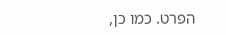הפרט. כמו כן,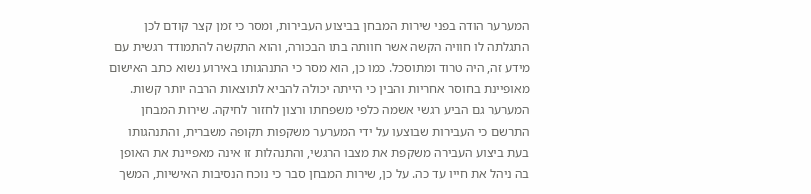המערער הודה בפני שירות המבחן בביצוע העבירות, ומסר כי זמן קצר קודם לכן התגלתה לו חוויה הקשה אשר חוותה בתו הבכורה, והוא התקשה להתמודד רגשית עם מידע זה, היה טרוד ומתוסכל. כמו כן, הוא מסר כי התנהגותו באירוע נשוא כתב האישום מאופיינת בחוסר אחריות והבין כי הייתה יכולה להביא לתוצאות הרבה יותר קשות. המערער גם הביע רגשי אשמה כלפי משפחתו ורצון לחזור לחיקה. שירות המבחן התרשם כי העבירות שבוצעו על ידי המערער משקפות תקופה משברית, והתנהגותו בעת ביצוע העבירה משקפת את מצבו הרגשי, והתנהלות זו אינה מאפיינת את האופן בה ניהל את חייו עד כה. על כן, שירות המבחן סבר כי נוכח הנסיבות האישיות, המשך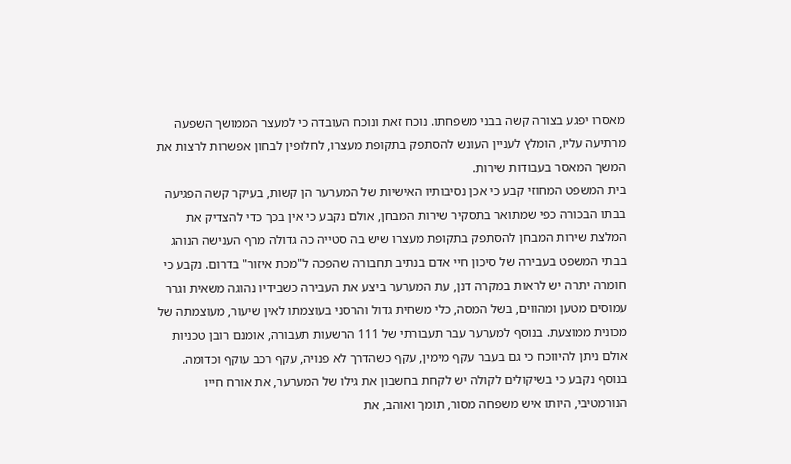מאסרו יפגע בצורה קשה בבני משפחתו. נוכח זאת ונוכח העובדה כי למעצר הממושך השפעה מרתיעה עליו, הומלץ לעניין העונש להסתפק בתקופת מעצרו, לחלופין לבחון אפשרות לרצות את המשך המאסר בעבודות שירות.
בית המשפט המחוזי קבע כי אכן נסיבותיו האישיות של המערער הן קשות, בעיקר קשה הפגיעה בבתו הבכורה כפי שמתואר בתסקיר שירות המבחן, אולם נקבע כי אין בכך כדי להצדיק את המלצת שירות המבחן להסתפק בתקופת מעצרו שיש בה סטייה כה גדולה מרף הענישה הנוהג בבתי המשפט בעבירה של סיכון חיי אדם בנתיב תחבורה שהפכה ל"מכת איזור" בדרום. נקבע כי חומרה יתרה יש לראות במקרה דנן, עת המערער ביצע את העבירה כשבידיו נהוגה משאית וגרר עמוסים מטען ומהווים, בשל המסה, כלי משחית גדול והרסני בעוצמתו לאין שיעור, מעוצמתה של מכונית ממוצעת. בנוסף למערער עבר תעבורתי של 111 הרשעות תעבורה, אומנם רובן טכניות אולם ניתן להיווכח כי גם בעבר עקף מימין, עקף כשהדרך לא פנויה, עקף רכב עוקף וכדומה. בנוסף נקבע כי בשיקולים לקולה יש לקחת בחשבון את גילו של המערער, את אורח חייו הנורמטיבי, היותו איש משפחה מסור, תומך ואוהב, את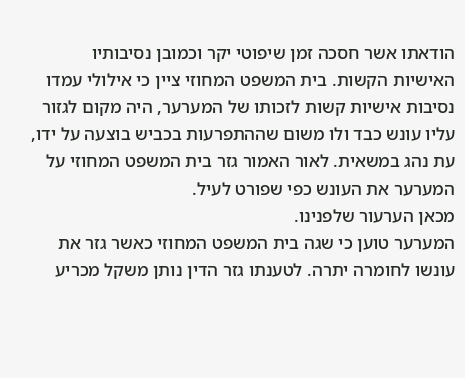הודאתו אשר חסכה זמן שיפוטי יקר וכמובן נסיבותיו האישיות הקשות. בית המשפט המחוזי ציין כי אילולי עמדו נסיבות אישיות קשות לזכותו של המערער, היה מקום לגזור עליו עונש כבד ולו משום שההתפרעות בכביש בוצעה על ידו, עת נהג במשאית. לאור האמור גזר בית המשפט המחוזי על המערער את העונש כפי שפורט לעיל.
מכאן הערעור שלפנינו.
המערער טוען כי שגה בית המשפט המחוזי כאשר גזר את עונשו לחומרה יתרה. לטענתו גזר הדין נותן משקל מכריע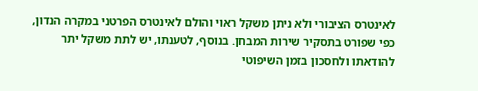לאינטרס הציבורי ולא ניתן משקל ראוי והולם לאינטרס הפרטני במקרה הנדון, כפי שפורט בתסקיר שירות המבחן. בנוסף, לטענתו, יש לתת משקל יתר להודאתו ולחסכון בזמן השיפוטי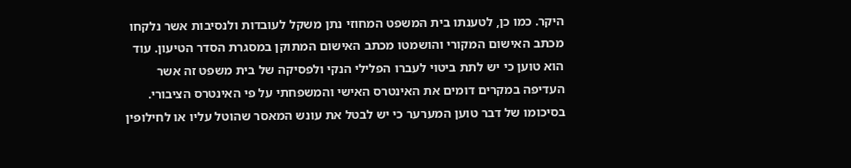היקר. כמו כן, לטענתו בית המשפט המחוזי נתן משקל לעובדות ולנסיבות אשר נלקחו מכתב האישום המקורי והושמטו מכתב האישום המתוקן במסגרת הסדר הטיעון. עוד הוא טוען כי יש לתת ביטוי לעברו הפלילי הנקי ולפסיקה של בית משפט זה אשר העדיפה במקרים דומים את האינטרס האישי והמשפחתי על פי האינטרס הציבורי. בסיכומו של דבר טוען המערער כי יש לבטל את עונש המאסר שהוטל עליו או לחילופין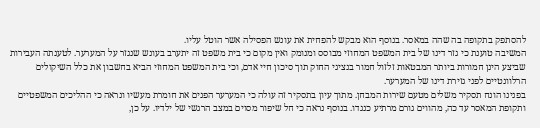להסתפק בתקופה בה שהה במאסר. בנוסף הוא מבקש להפחית את עונש הפסילה אשר הוטל עליו.
המשיבה טוענת כי גזר דינו של בית המשפט המחוזי מבוסס ומנומק ואין מקום כי בית משפט זה יתערב בעונש שנגזר על המערער. לטענתה העבירות שביצע הינן חמורות ביותר המבטאות זלזול חמור בנציגי החוק תוך סיכון חיי אדם, וכי בית המשפט המחוזי הביא בחשבון את כלל השיקולים הרלוונטיים לפני גזירת דינו של המערער.
בפנינו הונח תסקיר משלים מטעם שירות המבחן. מתוך עיון בתסקיר זה עולה כי המערער הפנים את חומרת מעשיו ונראה כי ההליכים המשפטיים ותקופת המאסר עד כה, מהווים גורם מרתיע כנגדו. בנוסף נראה כי חל שיפור מסוים במצב הרגשי של ילדיו. על כן,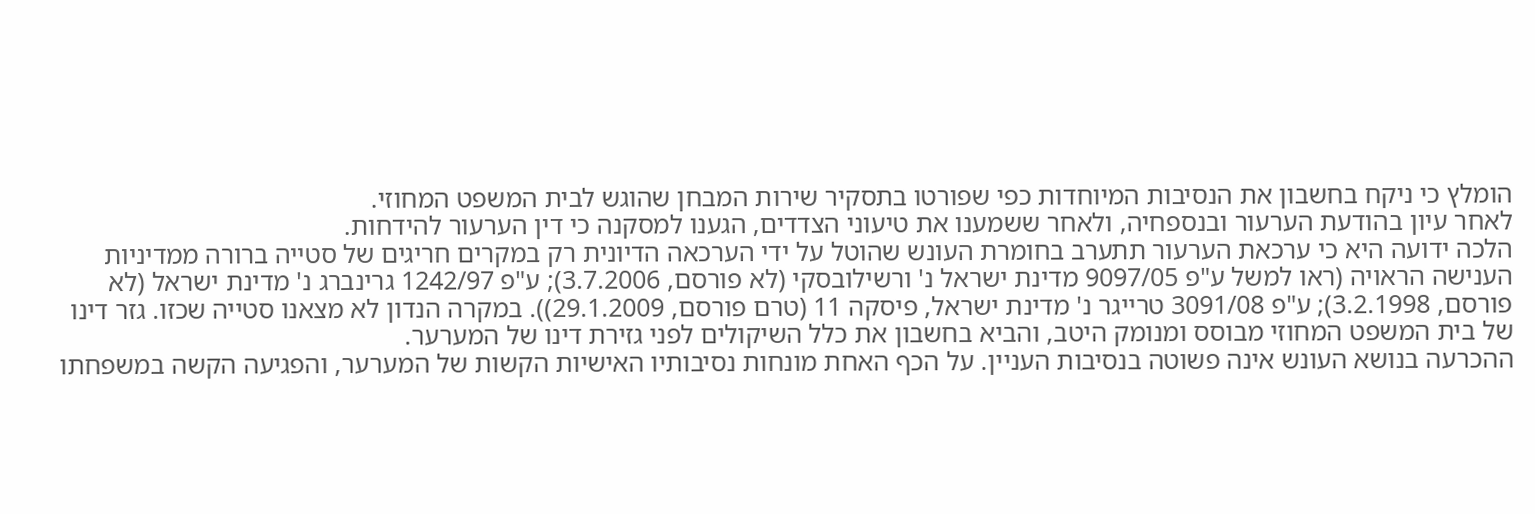הומלץ כי ניקח בחשבון את הנסיבות המיוחדות כפי שפורטו בתסקיר שירות המבחן שהוגש לבית המשפט המחוזי.
לאחר עיון בהודעת הערעור ובנספחיה, ולאחר ששמענו את טיעוני הצדדים, הגענו למסקנה כי דין הערעור להידחות.
הלכה ידועה היא כי ערכאת הערעור תתערב בחומרת העונש שהוטל על ידי הערכאה הדיונית רק במקרים חריגים של סטייה ברורה ממדיניות הענישה הראויה (ראו למשל ע"פ 9097/05 מדינת ישראל נ' ורשילובסקי (לא פורסם, 3.7.2006); ע"פ 1242/97 גרינברג נ' מדינת ישראל (לא פורסם, 3.2.1998); ע"פ 3091/08 טרייגר נ' מדינת ישראל, פיסקה 11 (טרם פורסם, 29.1.2009)). במקרה הנדון לא מצאנו סטייה שכזו. גזר דינו של בית המשפט המחוזי מבוסס ומנומק היטב, והביא בחשבון את כלל השיקולים לפני גזירת דינו של המערער.
ההכרעה בנושא העונש אינה פשוטה בנסיבות העניין. על הכף האחת מונחות נסיבותיו האישיות הקשות של המערער, והפגיעה הקשה במשפחתו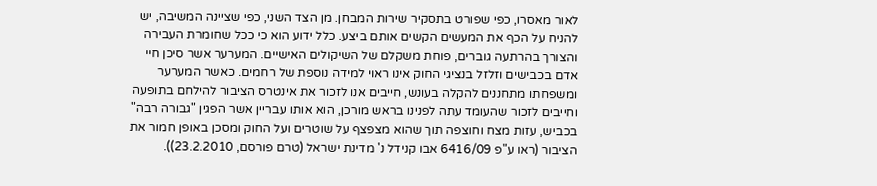לאור מאסרו, כפי שפורט בתסקיר שירות המבחן. מן הצד השני, כפי שציינה המשיבה, יש להניח על הכף את המעשים הקשים אותם ביצע. כלל ידוע הוא כי ככל שחומרת העבירה והצורך בהרתעה גוברים, פוחת משקלם של השיקולים האישיים. המערער אשר סיכן חיי אדם בכבישים וזלזל בנציגי החוק אינו ראוי למידה נוספת של רחמים. כאשר המערער ומשפחתו מתחננים להקלה בעונש, חייבים אנו לזכור את אינטרס הציבור להילחם בתופעה וחייבים לזכור שהעומד עתה לפנינו בראש מורכן, הוא אותו עבריין אשר הפגין "גבורה רבה" בכביש, עזות מצח וחוצפה תוך שהוא מצפצף על שוטרים ועל החוק ומסכן באופן חמור את הציבור (ראו ע"פ 6416/09 אבו קנידל נ' מדינת ישראל (טרם פורסם, 23.2.2010)).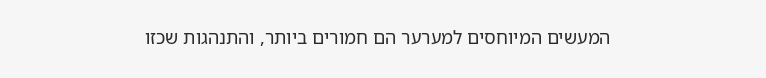המעשים המיוחסים למערער הם חמורים ביותר, והתנהגות שכזו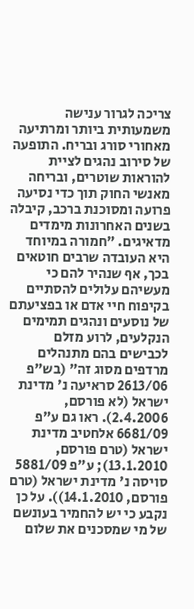צריכה לגרור ענישה משמעותית ביותר ומרתיעה מאחורי סורג ובריח. התופעה של סירוב נהגים לציית להוראות שוטרים, ובריחה מאנשי החוק תוך כדי נסיעה פרועה ומסוכנת ברכב, קיבלה בשנים האחרונות מימדים מדאיגים. "חמורה במיוחד היא העובדה שרבים חוטאים בכך, אף שנהיר להם כי מעשיהם עלולים להסתיים בקיפוח חיי אדם או בפציעתם של נוסעים ונהגים תמימים הנקלעים, לרוע מזלם לכבישים בהם מתנהלים מרדפים מסוג זה" (בש"פ 2613/06 סראיעה נ' מדינת ישראל (לא פורסם, 2.4.2006). ראו גם ע"פ 6681/09 אלחטיב מדינת ישראל (טרם פורסם, 13.1.2010); ע"פ 5881/09 סויסה נ' מדינת ישראל (טרם פורסם, 14.1.2010)). על כן נקבע כי יש להחמיר בעונשם של מי שמסכנים את שלום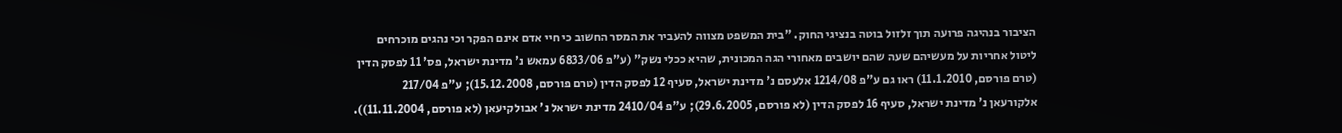הציבור בנהיגה פרועה תוך זלזול בוטה בנציגי החוק. "בית המשפט מצווה להעביר את המסר החשוב כי חיי אדם אינם הפקר וכי נהגים מוכרחים ליטול אחריות על מעשיהם שעה שהם יושבים מאחורי הגה המכונית, שהיא ככלי נשק" (ע"פ 6833/06 עמאש נ' מדינת ישראל, פס' 11 לפסק הדין (טרם פורסם, 11.1.2010) ראו גם ע"פ 1214/08 אלעסם נ' מדינת ישראל, סעיף 12 לפסק הדין (טרם פורסם, 15.12.2008); ע"פ 217/04 אלקורעאן נ' מדינת ישראל, סעיף 16 לפסק הדין (לא פורסם, 29.6.2005); ע"פ 2410/04 מדינת ישראל נ' אבולקיעאן (לא פורסם, 11.11.2004)).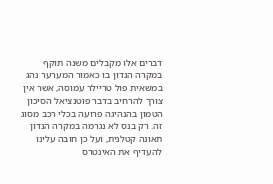דברים אלו מקבלים משנה תוקף במקרה הנדון בו כאמור המערער נהג במשאית פול טריילר עמוסה, אשר אין צורך להרחיב בדבר פוטנציאל הסיכון הטמון בהנהיגה פרועה בכלי רכב מסוג זה. רק בנס לא נגרמה במקרה הנדון תאונה קטלנית, ועל כן חובה עלינו להעדיף את האינטרס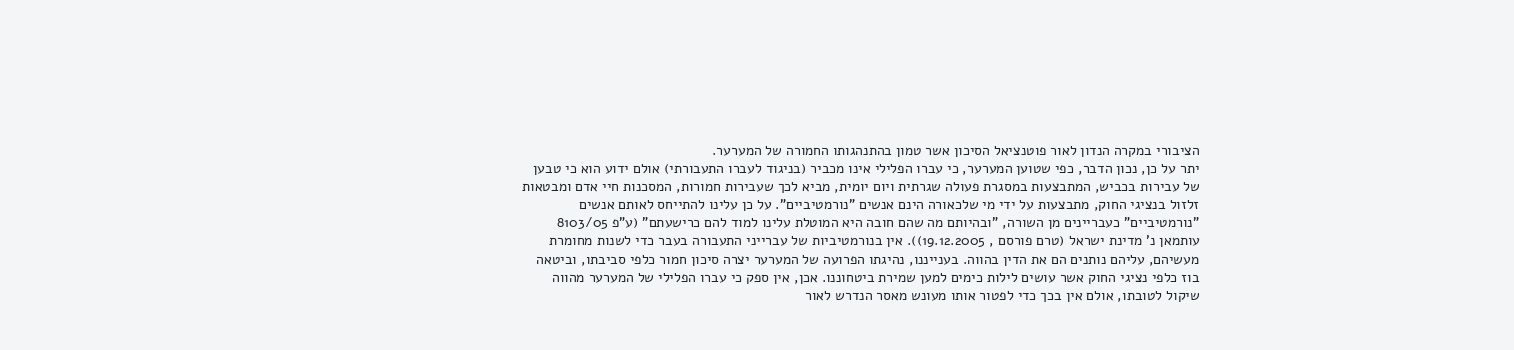הציבורי במקרה הנדון לאור פוטנציאל הסיכון אשר טמון בהתנהגותו החמורה של המערער.
יתר על כן, נכון הדבר, כפי שטוען המערער, כי עברו הפלילי אינו מכביר (בניגוד לעברו התעבורתי) אולם ידוע הוא כי טבען של עבירות בכביש, המתבצעות במסגרת פעולה שגרתית ויום יומית, מביא לכך שעבירות חמורות, המסכנות חיי אדם ומבטאות זלזול בנציגי החוק, מתבצעות על ידי מי שלכאורה הינם אנשים "נורמטיביים". על כן עלינו להתייחס לאותם אנשים "נורמטיביים" כעבריינים מן השורה, "ובהיותם מה שהם חובה היא המוטלת עלינו למוד להם כרישעתם" (ע"פ 8103/05 עותמאן נ' מדינת ישראל (טרם פורסם , 19.12.2005)). אין בנורמטיביות של עברייני התעבורה בעבר כדי לשנות מחומרת מעשיהם, עליהם נותנים הם את הדין בהווה. בענייננו, נהיגתו הפרועה של המערער יצרה סיכון חמור כלפי סביבתו, וביטאה בוז כלפי נציגי החוק אשר עושים לילות כימים למען שמירת ביטחוננו. אכן, אין ספק כי עברו הפלילי של המערער מהווה שיקול לטובתו, אולם אין בכך כדי לפטור אותו מעונש מאסר הנדרש לאור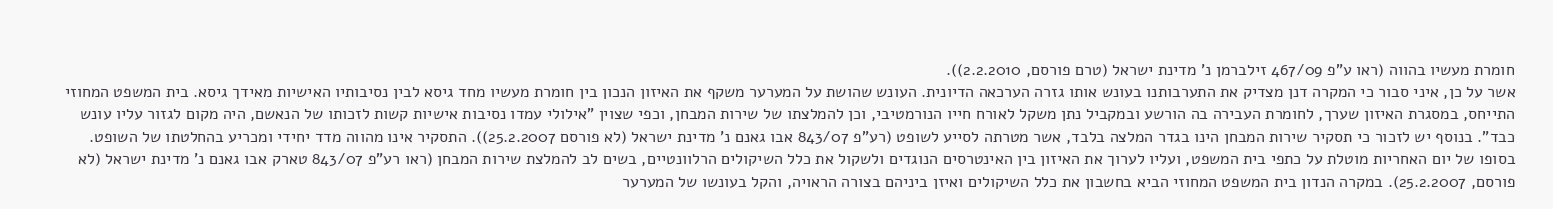חומרת מעשיו בהווה (ראו ע"פ 467/09 זילברמן נ' מדינת ישראל (טרם פורסם, 2.2.2010)).
אשר על כן, איני סבור כי המקרה דנן מצדיק את התערבותנו בעונש אותו גזרה הערכאה הדיונית. העונש שהושת על המערער משקף את האיזון הנכון בין חומרת מעשיו מחד גיסא לבין נסיבותיו האישיות מאידך גיסא. בית המשפט המחוזי התייחס, במסגרת האיזון שערך, לחומרת העבירה בה הורשע ובמקביל נתן משקל לאורח חייו הנורמטיבי, וכן להמלצתו של שירות המבחן, וכפי שצוין "אילולי עמדו נסיבות אישיות קשות לזכותו של הנאשם, היה מקום לגזור עליו עונש כבד". בנוסף יש לזכור כי תסקיר שירות המבחן הינו בגדר המלצה בלבד, אשר מטרתה לסייע לשופט (רע"פ 843/07 אבו גאנם נ' מדינת ישראל (לא פורסם 25.2.2007)). התסקיר אינו מהווה מדד יחידי ומכריע בהחלטתו של השופט. בסופו של יום האחריות מוטלת על כתפי בית המשפט, ועליו לערוך את האיזון בין האינטרסים הנוגדים ולשקול את כלל השיקולים הרלוונטיים, בשים לב להמלצת שירות המבחן (ראו רע"פ 843/07 טארק אבו גאנם נ' מדינת ישראל (לא פורסם, 25.2.2007). במקרה הנדון בית המשפט המחוזי הביא בחשבון את כלל השיקולים ואיזן ביניהם בצורה הראויה, והקל בעונשו של המערער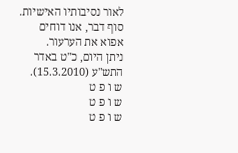לאור נסיבותיו האישיות.
סוף דבר, אנו דוחים אפוא את הערעור.
ניתן היום, כ"ט באדר התש"ע (15.3.2010).
ש ו פ ט
ש ו פ ט
ש ו פ ט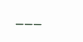___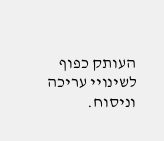העותק כפוף לשינויי עריכה וניסוח.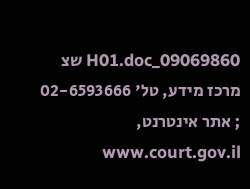09069860_H01.doc שצ
מרכז מידע, טל' 02-6593666 ; אתר אינטרנט, www.court.gov.il